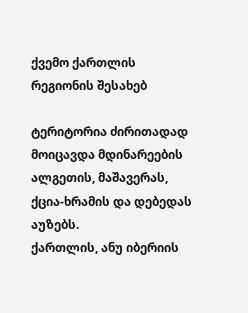ქვემო ქართლის რეგიონის შესახებ

ტერიტორია ძირითადად მოიცავდა მდინარეების ალგეთის, მაშავერას, ქცია-ხრამის და დებედას აუზებს.
ქართლის, ანუ იბერიის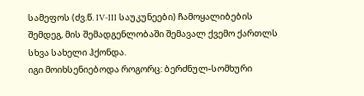სამეფოს (ძვ.წ. IV-III საუკუნეები) ჩამოყალიბების შემდეგ, მის შემადგენლობაში შემავალ ქვემო ქართლს სხვა სახელი ჰქონდა.
იგი მოიხსენიებოდა როგორც: ბერძნულ-სომხური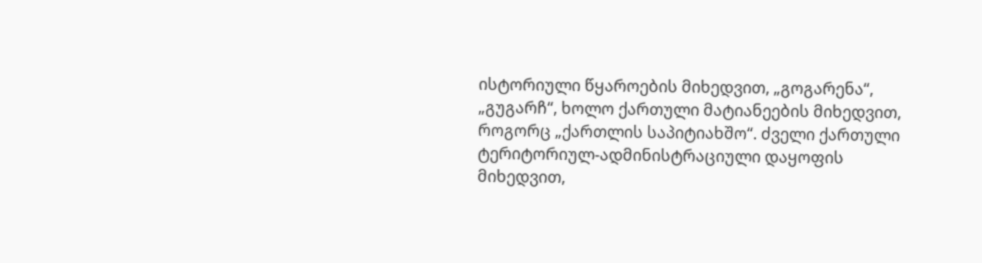ისტორიული წყაროების მიხედვით, „გოგარენა“, „გუგარჩ“, ხოლო ქართული მატიანეების მიხედვით, როგორც „ქართლის საპიტიახშო“. ძველი ქართული ტერიტორიულ-ადმინისტრაციული დაყოფის მიხედვით,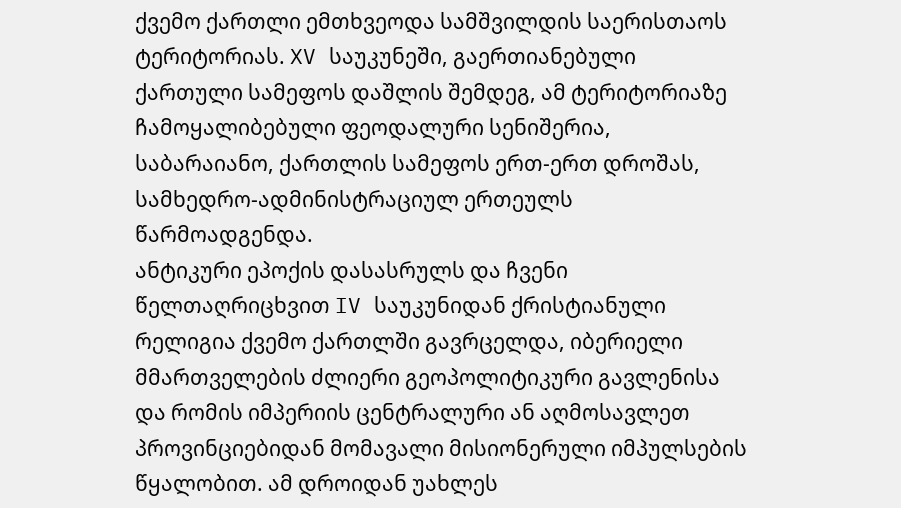ქვემო ქართლი ემთხვეოდა სამშვილდის საერისთაოს ტერიტორიას. XV საუკუნეში, გაერთიანებული ქართული სამეფოს დაშლის შემდეგ, ამ ტერიტორიაზე ჩამოყალიბებული ფეოდალური სენიშერია, საბარაიანო, ქართლის სამეფოს ერთ-ერთ დროშას, სამხედრო-ადმინისტრაციულ ერთეულს წარმოადგენდა.
ანტიკური ეპოქის დასასრულს და ჩვენი წელთაღრიცხვით IV საუკუნიდან ქრისტიანული რელიგია ქვემო ქართლში გავრცელდა, იბერიელი მმართველების ძლიერი გეოპოლიტიკური გავლენისა და რომის იმპერიის ცენტრალური ან აღმოსავლეთ პროვინციებიდან მომავალი მისიონერული იმპულსების წყალობით. ამ დროიდან უახლეს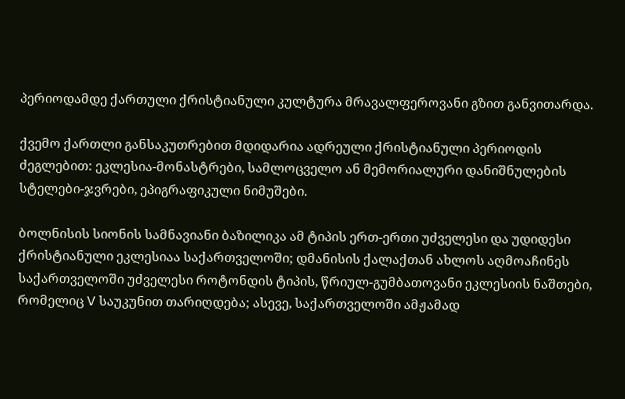პერიოდამდე ქართული ქრისტიანული კულტურა მრავალფეროვანი გზით განვითარდა.

ქვემო ქართლი განსაკუთრებით მდიდარია ადრეული ქრისტიანული პერიოდის ძეგლებით: ეკლესია-მონასტრები, სამლოცველო ან მემორიალური დანიშნულების სტელები-ჯვრები, ეპიგრაფიკული ნიმუშები.

ბოლნისის სიონის სამნავიანი ბაზილიკა ამ ტიპის ერთ-ერთი უძველესი და უდიდესი ქრისტიანული ეკლესიაა საქართველოში; დმანისის ქალაქთან ახლოს აღმოაჩინეს საქართველოში უძველესი როტონდის ტიპის, წრიულ-გუმბათოვანი ეკლესიის ნაშთები, რომელიც V საუკუნით თარიღდება; ასევე, საქართველოში ამჟამად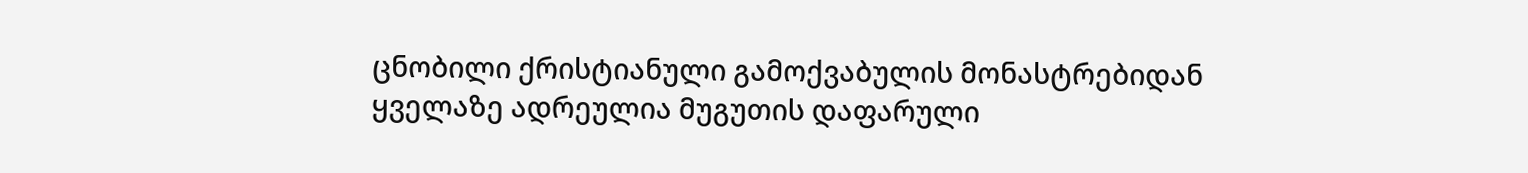ცნობილი ქრისტიანული გამოქვაბულის მონასტრებიდან ყველაზე ადრეულია მუგუთის დაფარული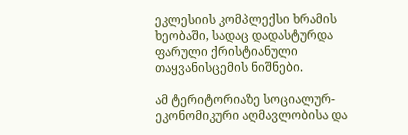ეკლესიის კომპლექსი ხრამის ხეობაში, სადაც დადასტურდა ფარული ქრისტიანული თაყვანისცემის ნიშნები.

ამ ტერიტორიაზე სოციალურ-ეკონომიკური აღმავლობისა და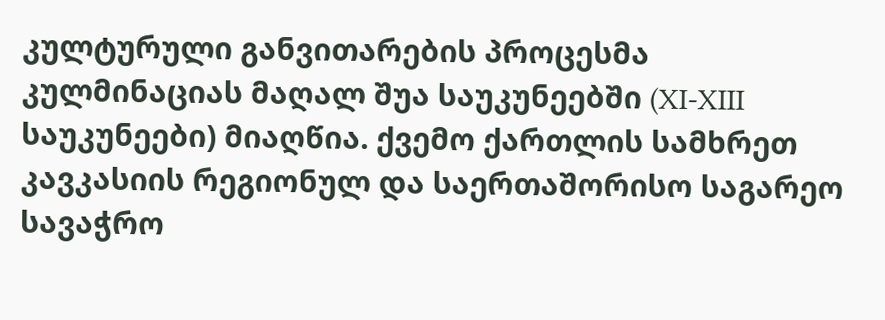კულტურული განვითარების პროცესმა კულმინაციას მაღალ შუა საუკუნეებში (XI-XIII საუკუნეები) მიაღწია. ქვემო ქართლის სამხრეთ კავკასიის რეგიონულ და საერთაშორისო საგარეო სავაჭრო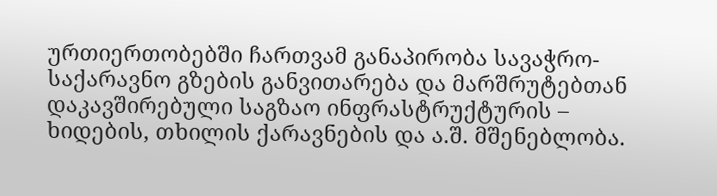ურთიერთობებში ჩართვამ განაპირობა სავაჭრო-საქარავნო გზების განვითარება და მარშრუტებთან დაკავშირებული საგზაო ინფრასტრუქტურის – ხიდების, თხილის ქარავნების და ა.შ. მშენებლობა.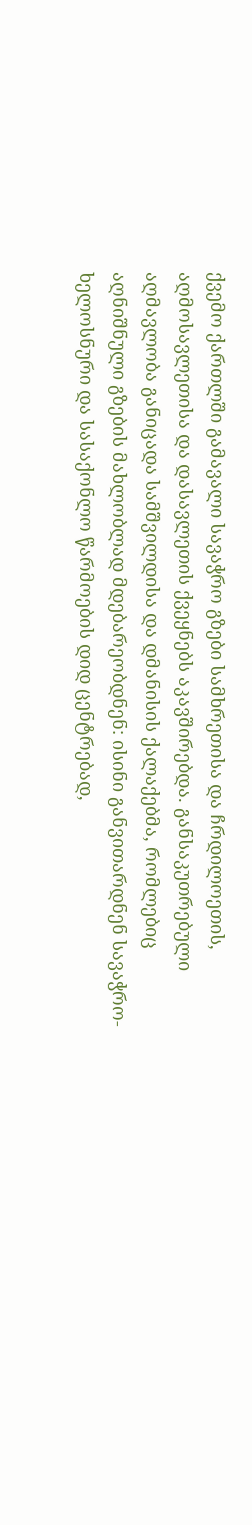ქვემო ქართლში გამავალი სავაჭრო გზები სამხრეთისა და ჩრდილოეთის, აღმოსავლეთისა და დასავლეთის ქვეყნებს აკავშირებდა. განსაკუთრებული აღმავლობა განიცადა სამშვილდისა და დმანისის ქალაქებმა, რომლებიც აღნიშნული გზების მახლობლად მდებარეობდნენ: ისინი განვითარდნენ სავაჭრო-ხელოსნური და სასაქონლო წარმოების დიდ ცენტრებად,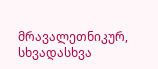მრავალეთნიკურ, სხვადასხვა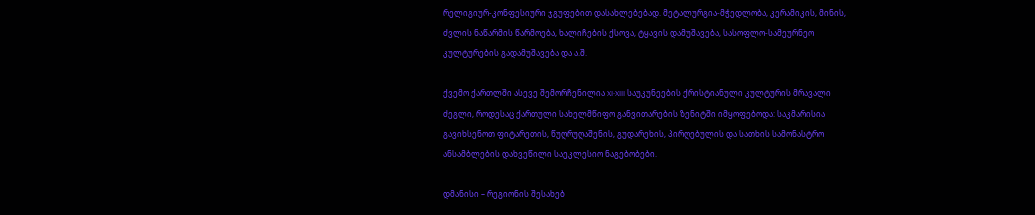რელიგიურ-კონფესიური ჯგუფებით დასახლებებად. მეტალურგია-მჭედლობა, კერამიკის, მინის, ძვლის ნაწარმის წარმოება, ხალიჩების ქსოვა, ტყავის დამუშავება, სასოფლო-სამეურნეო კულტურების გადამუშავება და ა.შ.

ქვემო ქართლში ასევე შემორჩენილია XI-XIII საუკუნეების ქრისტიანული კულტურის მრავალი ძეგლი, როდესაც ქართული სახელმწიფო განვითარების ზენიტში იმყოფებოდა: საკმარისია გავიხსენოთ ფიტარეთის, წუღრუღაშენის, გუდარეხის, პირღებულის და სათხის სამონასტრო ანსამბლების დახვეწილი საეკლესიო ნაგებობები.

დმანისი – რეგიონის შესახებ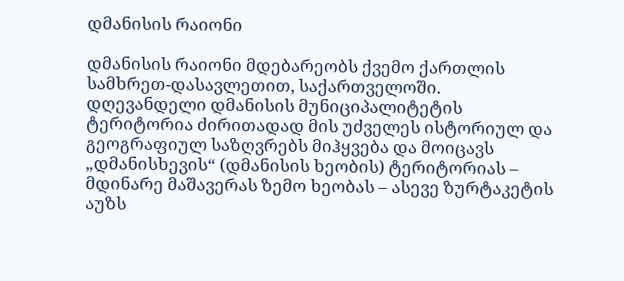დმანისის რაიონი

დმანისის რაიონი მდებარეობს ქვემო ქართლის სამხრეთ-დასავლეთით, საქართველოში. დღევანდელი დმანისის მუნიციპალიტეტის ტერიტორია ძირითადად მის უძველეს ისტორიულ და გეოგრაფიულ საზღვრებს მიჰყვება და მოიცავს „დმანისხევის“ (დმანისის ხეობის) ტერიტორიას – მდინარე მაშავერას ზემო ხეობას – ასევე ზურტაკეტის აუზს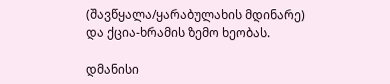(შავწყალა/ყარაბულახის მდინარე) და ქცია-ხრამის ზემო ხეობას.

დმანისი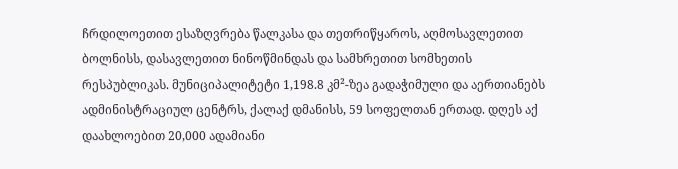ჩრდილოეთით ესაზღვრება წალკასა და თეთრიწყაროს, აღმოსავლეთით ბოლნისს, დასავლეთით ნინოწმინდას და სამხრეთით სომხეთის რესპუბლიკას. მუნიციპალიტეტი 1,198.8 კმ²-ზეა გადაჭიმული და აერთიანებს ადმინისტრაციულ ცენტრს, ქალაქ დმანისს, 59 სოფელთან ერთად. დღეს აქ დაახლოებით 20,000 ადამიანი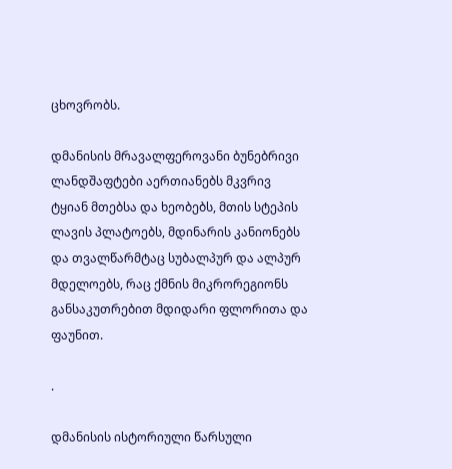ცხოვრობს.

დმანისის მრავალფეროვანი ბუნებრივი ლანდშაფტები აერთიანებს მკვრივ ტყიან მთებსა და ხეობებს, მთის სტეპის ლავის პლატოებს, მდინარის კანიონებს და თვალწარმტაც სუბალპურ და ალპურ მდელოებს, რაც ქმნის მიკრორეგიონს განსაკუთრებით მდიდარი ფლორითა და ფაუნით.

.

დმანისის ისტორიული წარსული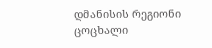დმანისის რეგიონი ცოცხალი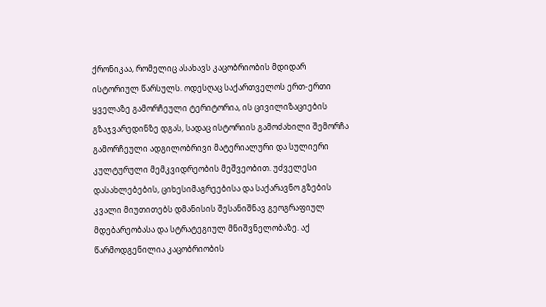ქრონიკაა, რომელიც ასახავს კაცობრიობის მდიდარ ისტორიულ წარსულს. ოდესღაც საქართველოს ერთ-ერთი ყველაზე გამორჩეული ტერიტორია, ის ცივილიზაციების გზაჯვარედინზე დგას, სადაც ისტორიის გამოძახილი შემორჩა გამორჩეული ადგილობრივი მატერიალური და სულიერი კულტურული მემკვიდრეობის მეშვეობით. უძველესი დასახლებების, ციხესიმაგრეებისა და საქარავნო გზების კვალი მიუთითებს დმანისის შესანიშნავ გეოგრაფიულ მდებარეობასა და სტრატეგიულ მნიშვნელობაზე. აქ წარმოდგენილია კაცობრიობის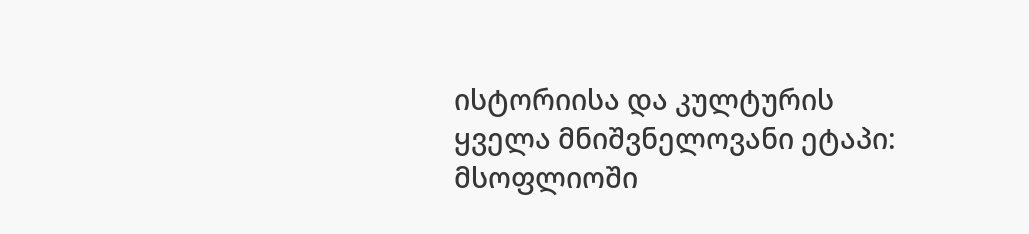ისტორიისა და კულტურის ყველა მნიშვნელოვანი ეტაპი: მსოფლიოში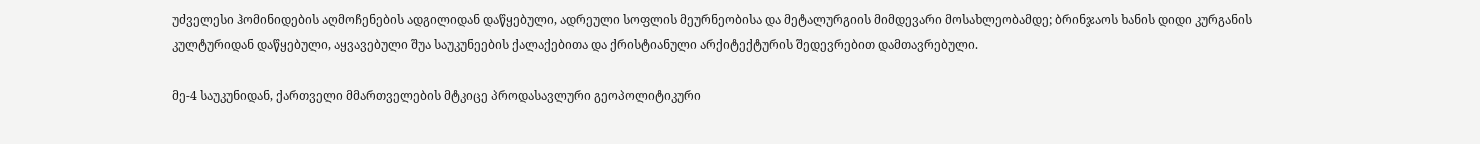უძველესი ჰომინიდების აღმოჩენების ადგილიდან დაწყებული, ადრეული სოფლის მეურნეობისა და მეტალურგიის მიმდევარი მოსახლეობამდე; ბრინჯაოს ხანის დიდი კურგანის კულტურიდან დაწყებული, აყვავებული შუა საუკუნეების ქალაქებითა და ქრისტიანული არქიტექტურის შედევრებით დამთავრებული.

მე-4 საუკუნიდან, ქართველი მმართველების მტკიცე პროდასავლური გეოპოლიტიკური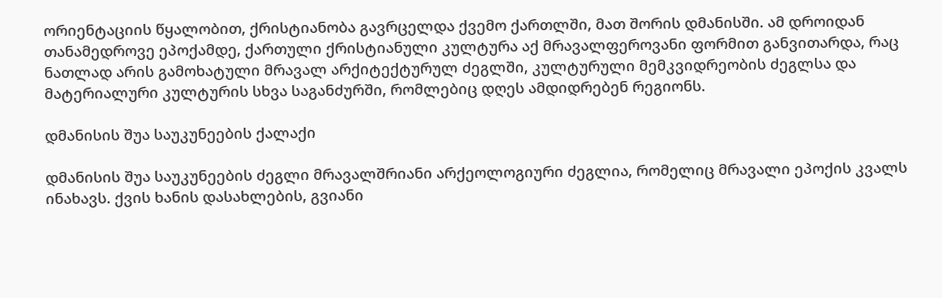ორიენტაციის წყალობით, ქრისტიანობა გავრცელდა ქვემო ქართლში, მათ შორის დმანისში. ამ დროიდან თანამედროვე ეპოქამდე, ქართული ქრისტიანული კულტურა აქ მრავალფეროვანი ფორმით განვითარდა, რაც ნათლად არის გამოხატული მრავალ არქიტექტურულ ძეგლში, კულტურული მემკვიდრეობის ძეგლსა და მატერიალური კულტურის სხვა საგანძურში, რომლებიც დღეს ამდიდრებენ რეგიონს.

დმანისის შუა საუკუნეების ქალაქი

დმანისის შუა საუკუნეების ძეგლი მრავალშრიანი არქეოლოგიური ძეგლია, რომელიც მრავალი ეპოქის კვალს ინახავს. ქვის ხანის დასახლების, გვიანი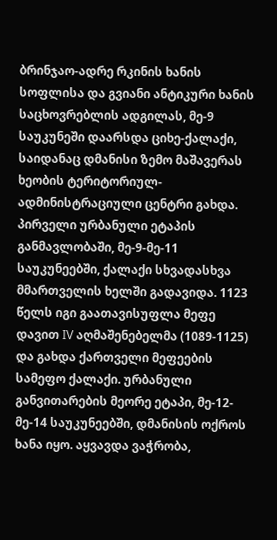ბრინჯაო-ადრე რკინის ხანის სოფლისა და გვიანი ანტიკური ხანის საცხოვრებლის ადგილას, მე-9 საუკუნეში დაარსდა ციხე-ქალაქი, საიდანაც დმანისი ზემო მაშავერას ხეობის ტერიტორიულ-ადმინისტრაციული ცენტრი გახდა. პირველი ურბანული ეტაპის განმავლობაში, მე-9-მე-11 საუკუნეებში, ქალაქი სხვადასხვა მმართველის ხელში გადავიდა. 1123 წელს იგი გაათავისუფლა მეფე დავით IV აღმაშენებელმა (1089-1125) და გახდა ქართველი მეფეების სამეფო ქალაქი. ურბანული განვითარების მეორე ეტაპი, მე-12-მე-14 საუკუნეებში, დმანისის ოქროს ხანა იყო. აყვავდა ვაჭრობა,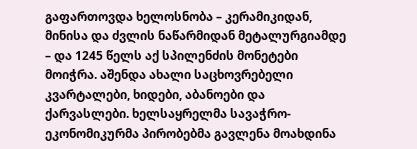გაფართოვდა ხელოსნობა – კერამიკიდან, მინისა და ძვლის ნაწარმიდან მეტალურგიამდე – და 1245 წელს აქ სპილენძის მონეტები მოიჭრა. აშენდა ახალი საცხოვრებელი კვარტალები, ხიდები, აბანოები და ქარვასლები. ხელსაყრელმა სავაჭრო-ეკონომიკურმა პირობებმა გავლენა მოახდინა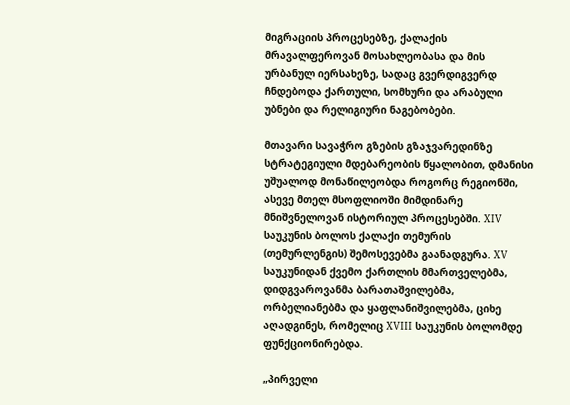მიგრაციის პროცესებზე, ქალაქის მრავალფეროვან მოსახლეობასა და მის ურბანულ იერსახეზე, სადაც გვერდიგვერდ ჩნდებოდა ქართული, სომხური და არაბული უბნები და რელიგიური ნაგებობები.

მთავარი სავაჭრო გზების გზაჯვარედინზე სტრატეგიული მდებარეობის წყალობით, დმანისი უშუალოდ მონაწილეობდა როგორც რეგიონში, ასევე მთელ მსოფლიოში მიმდინარე მნიშვნელოვან ისტორიულ პროცესებში. XIV საუკუნის ბოლოს ქალაქი თემურის (თემურლენგის) შემოსევებმა გაანადგურა. XV საუკუნიდან ქვემო ქართლის მმართველებმა, დიდგვაროვანმა ბარათაშვილებმა, ორბელიანებმა და ყაფლანიშვილებმა, ციხე აღადგინეს, რომელიც XVIII საუკუნის ბოლომდე ფუნქციონირებდა.

„პირველი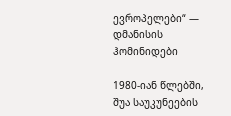ევროპელები“ — დმანისის ჰომინიდები

1980-იან წლებში, შუა საუკუნეების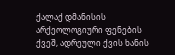ქალაქ დმანისის არქეოლოგიური ფენების ქვეშ, ადრეული ქვის ხანის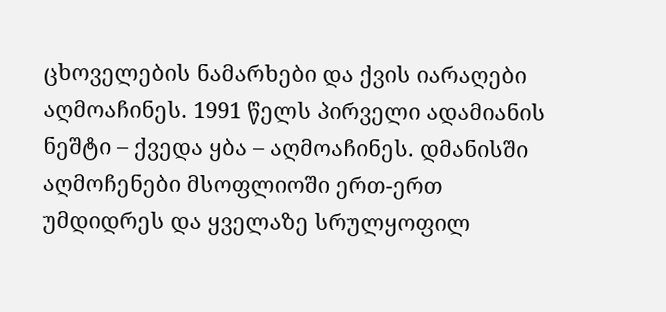ცხოველების ნამარხები და ქვის იარაღები აღმოაჩინეს. 1991 წელს პირველი ადამიანის ნეშტი – ქვედა ყბა – აღმოაჩინეს. დმანისში აღმოჩენები მსოფლიოში ერთ-ერთ უმდიდრეს და ყველაზე სრულყოფილ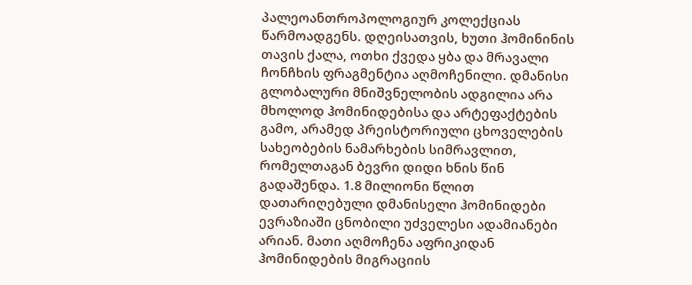პალეოანთროპოლოგიურ კოლექციას წარმოადგენს. დღეისათვის, ხუთი ჰომინინის თავის ქალა, ოთხი ქვედა ყბა და მრავალი ჩონჩხის ფრაგმენტია აღმოჩენილი. დმანისი გლობალური მნიშვნელობის ადგილია არა მხოლოდ ჰომინიდებისა და არტეფაქტების გამო, არამედ პრეისტორიული ცხოველების სახეობების ნამარხების სიმრავლით, რომელთაგან ბევრი დიდი ხნის წინ გადაშენდა. 1.8 მილიონი წლით დათარიღებული დმანისელი ჰომინიდები ევრაზიაში ცნობილი უძველესი ადამიანები არიან. მათი აღმოჩენა აფრიკიდან ჰომინიდების მიგრაციის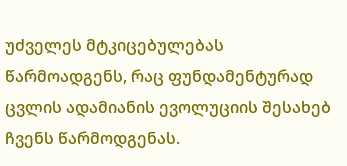უძველეს მტკიცებულებას წარმოადგენს, რაც ფუნდამენტურად ცვლის ადამიანის ევოლუციის შესახებ ჩვენს წარმოდგენას.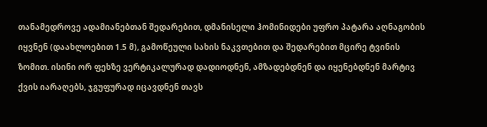თანამედროვე ადამიანებთან შედარებით, დმანისელი ჰომინიდები უფრო პატარა აღნაგობის იყვნენ (დაახლოებით 1.5 მ), გამოწეული სახის ნაკვთებით და შედარებით მცირე ტვინის ზომით. ისინი ორ ფეხზე ვერტიკალურად დადიოდნენ, ამზადებდნენ და იყენებდნენ მარტივ ქვის იარაღებს, ჯგუფურად იცავდნენ თავს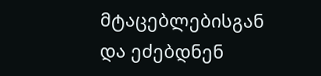მტაცებლებისგან და ეძებდნენ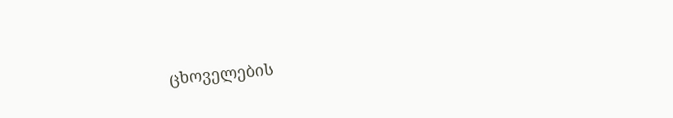ცხოველების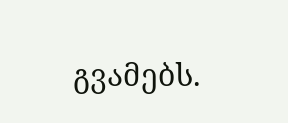გვამებს.